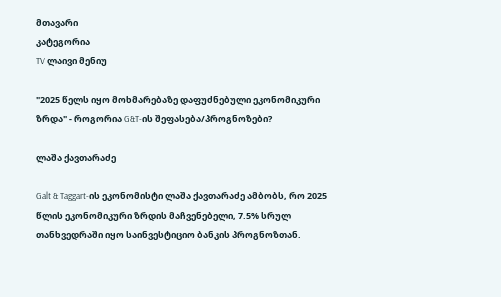მთავარი
კატეგორია
TV ლაივი მენიუ

"2025 წელს იყო მოხმარებაზე დაფუძნებული ეკონომიკური ზრდა" - როგორია G&T-ის შეფასება/პროგნოზები?

ლაშა ქავთარაძე

Galt & Taggart-ის ეკონომისტი ლაშა ქავთარაძე ამბობს, რო 2025 წლის ეკონომიკური ზრდის მაჩვენებელი, 7.5% სრულ თანხვედრაში იყო საინვესტიციო ბანკის პროგნოზთან.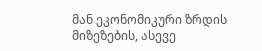მან ეკონომიკური ზრდის მიზეზების, ასევე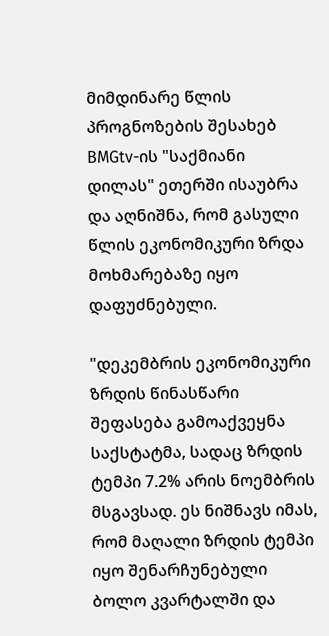მიმდინარე წლის პროგნოზების შესახებ BMGtv-ის "საქმიანი დილას" ეთერში ისაუბრა და აღნიშნა, რომ გასული წლის ეკონომიკური ზრდა მოხმარებაზე იყო დაფუძნებული.

"დეკემბრის ეკონომიკური ზრდის წინასწარი შეფასება გამოაქვეყნა საქსტატმა, სადაც ზრდის ტემპი 7.2% არის ნოემბრის მსგავსად. ეს ნიშნავს იმას, რომ მაღალი ზრდის ტემპი იყო შენარჩუნებული ბოლო კვარტალში და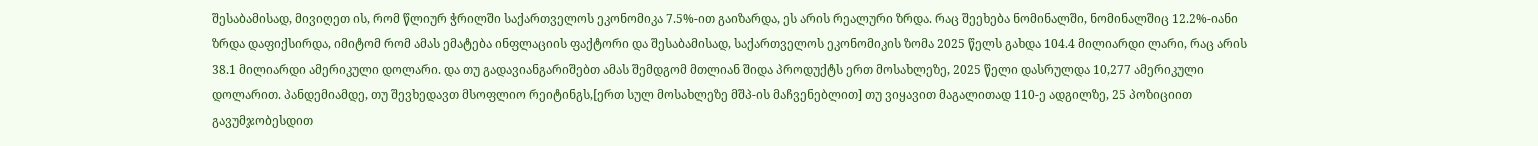შესაბამისად, მივიღეთ ის, რომ წლიურ ჭრილში საქართველოს ეკონომიკა 7.5%-ით გაიზარდა, ეს არის რეალური ზრდა. რაც შეეხება ნომინალში, ნომინალშიც 12.2%-იანი ზრდა დაფიქსირდა, იმიტომ რომ ამას ემატება ინფლაციის ფაქტორი და შესაბამისად, საქართველოს ეკონომიკის ზომა 2025 წელს გახდა 104.4 მილიარდი ლარი, რაც არის 38.1 მილიარდი ამერიკული დოლარი. და თუ გადავიანგარიშებთ ამას შემდგომ მთლიან შიდა პროდუქტს ერთ მოსახლეზე, 2025 წელი დასრულდა 10,277 ამერიკული დოლარით. პანდემიამდე, თუ შევხედავთ მსოფლიო რეიტინგს,[ერთ სულ მოსახლეზე მშპ-ის მაჩვენებლით] თუ ვიყავით მაგალითად 110-ე ადგილზე, 25 პოზიციით გავუმჯობესდით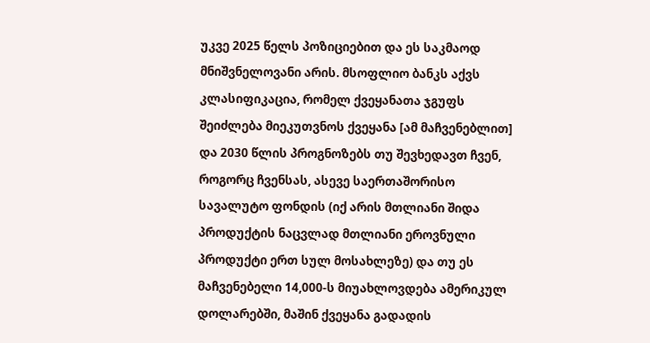უკვე 2025 წელს პოზიციებით და ეს საკმაოდ მნიშვნელოვანი არის. მსოფლიო ბანკს აქვს კლასიფიკაცია, რომელ ქვეყანათა ჯგუფს შეიძლება მიეკუთვნოს ქვეყანა [ამ მაჩვენებლით] და 2030 წლის პროგნოზებს თუ შევხედავთ ჩვენ, როგორც ჩვენსას, ასევე საერთაშორისო სავალუტო ფონდის (იქ არის მთლიანი შიდა პროდუქტის ნაცვლად მთლიანი ეროვნული პროდუქტი ერთ სულ მოსახლეზე) და თუ ეს მაჩვენებელი 14,000-ს მიუახლოვდება ამერიკულ დოლარებში, მაშინ ქვეყანა გადადის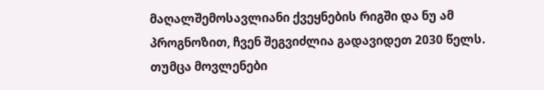მაღალშემოსავლიანი ქვეყნების რიგში და ნუ ამ პროგნოზით, ჩვენ შეგვიძლია გადავიდეთ 2030 წელს. თუმცა მოვლენები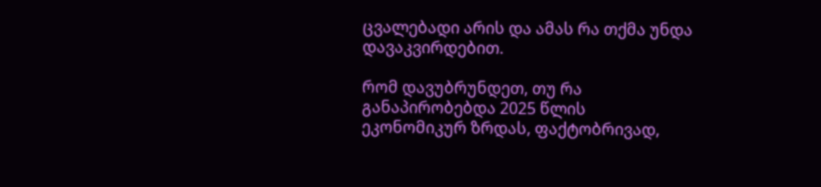ცვალებადი არის და ამას რა თქმა უნდა დავაკვირდებით.

რომ დავუბრუნდეთ, თუ რა განაპირობებდა 2025 წლის ეკონომიკურ ზრდას, ფაქტობრივად,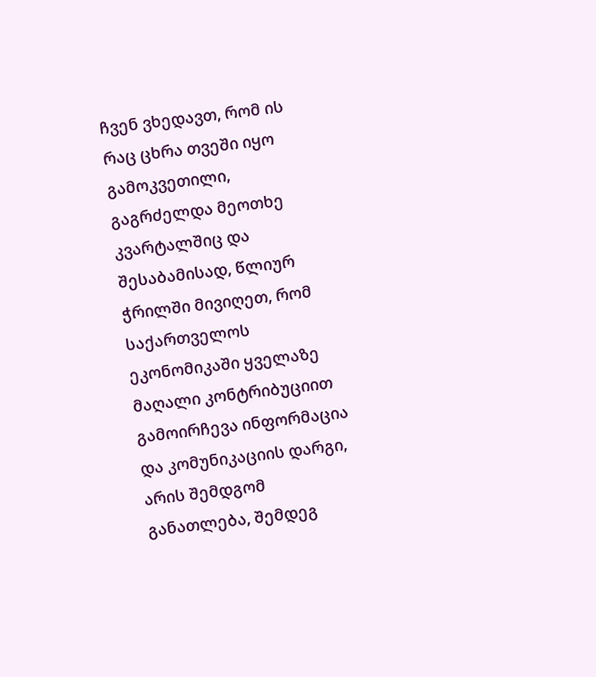ჩვენ ვხედავთ, რომ ის რაც ცხრა თვეში იყო გამოკვეთილი, გაგრძელდა მეოთხე კვარტალშიც და შესაბამისად, წლიურ ჭრილში მივიღეთ, რომ საქართველოს ეკონომიკაში ყველაზე მაღალი კონტრიბუციით გამოირჩევა ინფორმაცია და კომუნიკაციის დარგი, არის შემდგომ განათლება, შემდეგ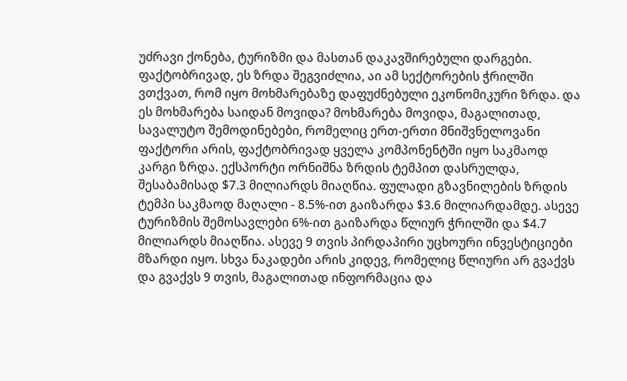უძრავი ქონება, ტურიზმი და მასთან დაკავშირებული დარგები. ფაქტობრივად, ეს ზრდა შეგვიძლია, აი ამ სექტორების ჭრილში ვთქვათ, რომ იყო მოხმარებაზე დაფუძნებული ეკონომიკური ზრდა. და ეს მოხმარება საიდან მოვიდა? მოხმარება მოვიდა, მაგალითად, სავალუტო შემოდინებები, რომელიც ერთ-ერთი მნიშვნელოვანი ფაქტორი არის, ფაქტობრივად ყველა კომპონენტში იყო საკმაოდ კარგი ზრდა. ექსპორტი ორნიშნა ზრდის ტემპით დასრულდა, შესაბამისად $7.3 მილიარდს მიაღწია. ფულადი გზავნილების ზრდის ტემპი საკმაოდ მაღალი - 8.5%-ით გაიზარდა $3.6 მილიარდამდე. ასევე ტურიზმის შემოსავლები 6%-ით გაიზარდა წლიურ ჭრილში და $4.7 მილიარდს მიაღწია. ასევე 9 თვის პირდაპირი უცხოური ინვესტიციები მზარდი იყო. სხვა ნაკადები არის კიდევ, რომელიც წლიური არ გვაქვს და გვაქვს 9 თვის, მაგალითად ინფორმაცია და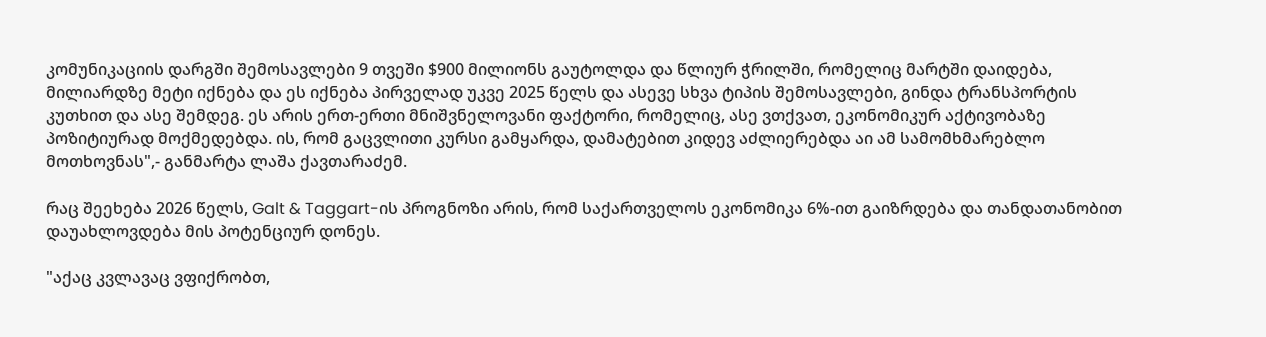კომუნიკაციის დარგში შემოსავლები 9 თვეში $900 მილიონს გაუტოლდა და წლიურ ჭრილში, რომელიც მარტში დაიდება, მილიარდზე მეტი იქნება და ეს იქნება პირველად უკვე 2025 წელს და ასევე სხვა ტიპის შემოსავლები, გინდა ტრანსპორტის კუთხით და ასე შემდეგ. ეს არის ერთ-ერთი მნიშვნელოვანი ფაქტორი, რომელიც, ასე ვთქვათ, ეკონომიკურ აქტივობაზე პოზიტიურად მოქმედებდა. ის, რომ გაცვლითი კურსი გამყარდა, დამატებით კიდევ აძლიერებდა აი ამ სამომხმარებლო მოთხოვნას",- განმარტა ლაშა ქავთარაძემ.

რაც შეეხება 2026 წელს, Galt & Taggart-ის პროგნოზი არის, რომ საქართველოს ეკონომიკა 6%-ით გაიზრდება და თანდათანობით დაუახლოვდება მის პოტენციურ დონეს.

"აქაც კვლავაც ვფიქრობთ,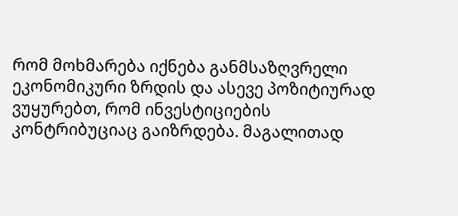რომ მოხმარება იქნება განმსაზღვრელი ეკონომიკური ზრდის და ასევე პოზიტიურად ვუყურებთ, რომ ინვესტიციების კონტრიბუციაც გაიზრდება. მაგალითად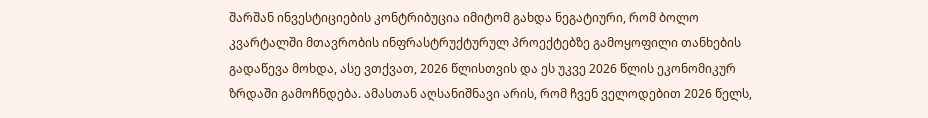შარშან ინვესტიციების კონტრიბუცია იმიტომ გახდა ნეგატიური, რომ ბოლო კვარტალში მთავრობის ინფრასტრუქტურულ პროექტებზე გამოყოფილი თანხების გადაწევა მოხდა, ასე ვთქვათ, 2026 წლისთვის და ეს უკვე 2026 წლის ეკონომიკურ ზრდაში გამოჩნდება. ამასთან აღსანიშნავი არის, რომ ჩვენ ველოდებით 2026 წელს,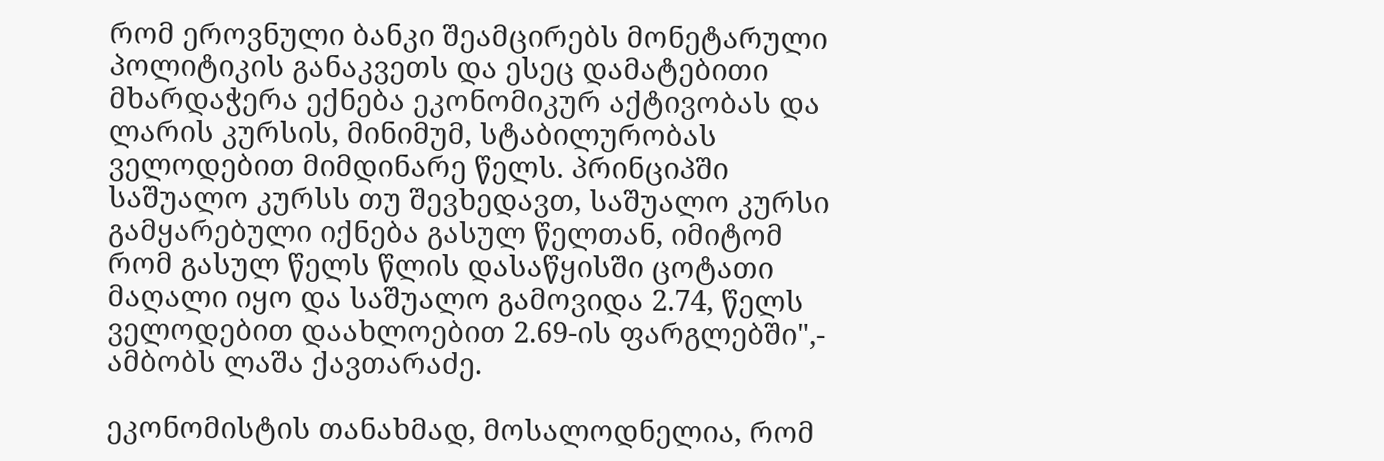რომ ეროვნული ბანკი შეამცირებს მონეტარული პოლიტიკის განაკვეთს და ესეც დამატებითი მხარდაჭერა ექნება ეკონომიკურ აქტივობას და ლარის კურსის, მინიმუმ, სტაბილურობას ველოდებით მიმდინარე წელს. პრინციპში საშუალო კურსს თუ შევხედავთ, საშუალო კურსი გამყარებული იქნება გასულ წელთან, იმიტომ რომ გასულ წელს წლის დასაწყისში ცოტათი მაღალი იყო და საშუალო გამოვიდა 2.74, წელს ველოდებით დაახლოებით 2.69-ის ფარგლებში",- ამბობს ლაშა ქავთარაძე.

ეკონომისტის თანახმად, მოსალოდნელია, რომ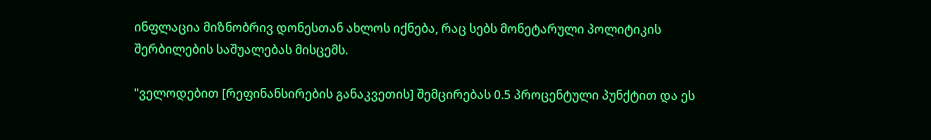ინფლაცია მიზნობრივ დონესთან ახლოს იქნება, რაც სებს მონეტარული პოლიტიკის შერბილების საშუალებას მისცემს.

"ველოდებით [რეფინანსირების განაკვეთის] შემცირებას 0.5 პროცენტული პუნქტით და ეს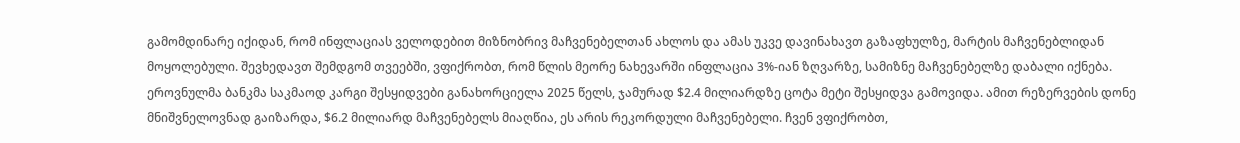გამომდინარე იქიდან, რომ ინფლაციას ველოდებით მიზნობრივ მაჩვენებელთან ახლოს და ამას უკვე დავინახავთ გაზაფხულზე, მარტის მაჩვენებლიდან მოყოლებული. შევხედავთ შემდგომ თვეებში, ვფიქრობთ, რომ წლის მეორე ნახევარში ინფლაცია 3%-იან ზღვარზე, სამიზნე მაჩვენებელზე დაბალი იქნება. ეროვნულმა ბანკმა საკმაოდ კარგი შესყიდვები განახორციელა 2025 წელს, ჯამურად $2.4 მილიარდზე ცოტა მეტი შესყიდვა გამოვიდა. ამით რეზერვების დონე მნიშვნელოვნად გაიზარდა, $6.2 მილიარდ მაჩვენებელს მიაღწია, ეს არის რეკორდული მაჩვენებელი. ჩვენ ვფიქრობთ,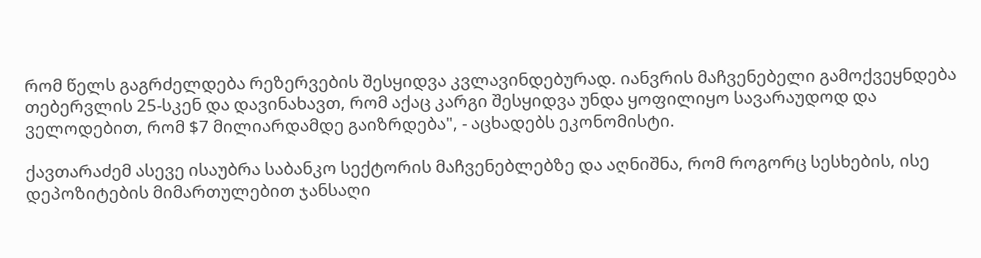რომ წელს გაგრძელდება რეზერვების შესყიდვა კვლავინდებურად. იანვრის მაჩვენებელი გამოქვეყნდება თებერვლის 25-სკენ და დავინახავთ, რომ აქაც კარგი შესყიდვა უნდა ყოფილიყო სავარაუდოდ და ველოდებით, რომ $7 მილიარდამდე გაიზრდება", - აცხადებს ეკონომისტი.

ქავთარაძემ ასევე ისაუბრა საბანკო სექტორის მაჩვენებლებზე და აღნიშნა, რომ როგორც სესხების, ისე დეპოზიტების მიმართულებით ჯანსაღი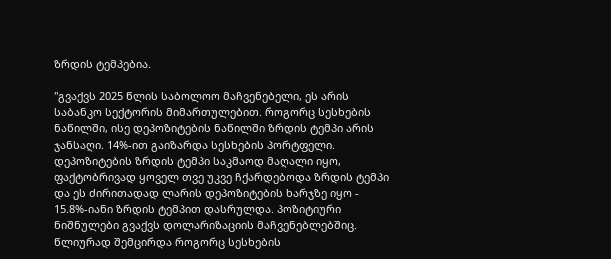ზრდის ტემპებია.

"გვაქვს 2025 წლის საბოლოო მაჩვენებელი, ეს არის საბანკო სექტორის მიმართულებით. როგორც სესხების ნაწილში, ისე დეპოზიტების ნაწილში ზრდის ტემპი არის ჯანსაღი. 14%-ით გაიზარდა სესხების პორტფელი. დეპოზიტების ზრდის ტემპი საკმაოდ მაღალი იყო, ფაქტობრივად ყოველ თვე უკვე ჩქარდებოდა ზრდის ტემპი და ეს ძირითადად ლარის დეპოზიტების ხარჯზე იყო - 15.8%-იანი ზრდის ტემპით დასრულდა. პოზიტიური ნიშნულები გვაქვს დოლარიზაციის მაჩვენებლებშიც. წლიურად შემცირდა როგორც სესხების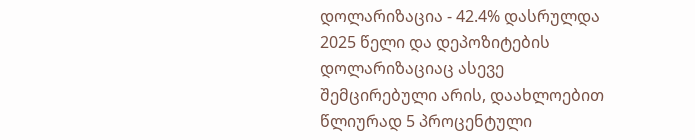დოლარიზაცია - 42.4% დასრულდა 2025 წელი და დეპოზიტების დოლარიზაციაც ასევე შემცირებული არის, დაახლოებით წლიურად 5 პროცენტული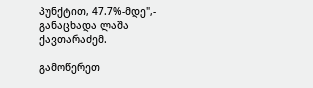პუნქტით, 47.7%-მდე",- განაცხადა ლაშა ქავთარაძემ.

გამოწერეთ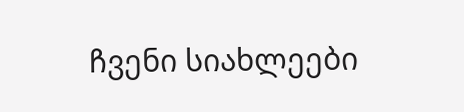ჩვენი სიახლეები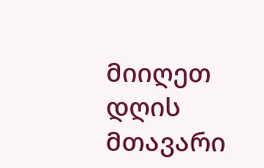მიიღეთ დღის მთავარი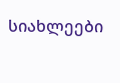სიახლეები